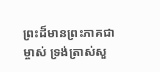ព្រះដ៏មានព្រះភាគជាម្ចាស់ ទ្រង់ត្រាស់សួ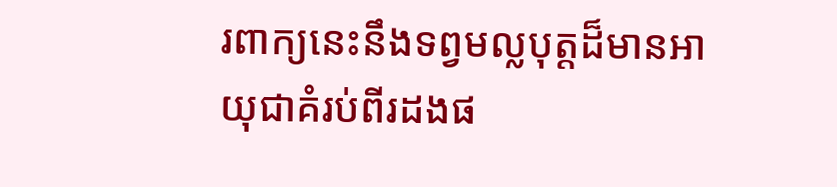រពាក្យនេះនឹងទព្វមល្លបុត្តដ៏មានអាយុជាគំរប់ពីរដងផ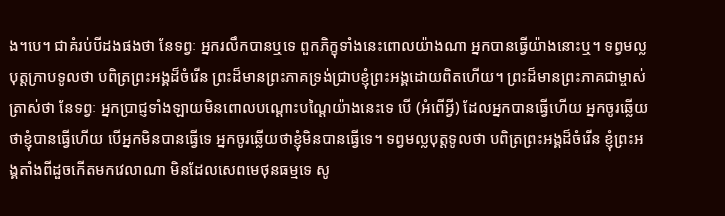ង។បេ។ ជាគំរប់បីដងផងថា នែទព្វៈ អ្នករលឹកបានឬទេ ពួកភិក្ខុទាំងនេះពោលយ៉ាងណា អ្នកបានធ្វើយ៉ាងនោះឬ។ ទព្វមល្លបុត្តក្រាបទូលថា បពិត្រព្រះអង្គដ៏ចំរើន ព្រះដ៏មានព្រះភាគទ្រង់ជ្រាបខ្ញុំព្រះអង្គដោយពិតហើយ។ ព្រះដ៏មានព្រះភាគជាម្ចាស់ត្រាស់ថា នែទព្វៈ អ្នកប្រាជ្ញទាំងឡាយមិនពោលបណ្តោះបណ្តៃយ៉ាងនេះទេ បើ (អំពើអ្វី) ដែលអ្នកបានធ្វើហើយ អ្នកចូរឆ្លើយថាខ្ញុំបានធ្វើហើយ បើអ្នកមិនបានធ្វើទេ អ្នកចូរឆ្លើយថាខ្ញុំមិនបានធ្វើទេ។ ទព្វមល្លបុត្តទូលថា បពិត្រព្រះអង្គដ៏ចំរើន ខ្ញុំព្រះអង្គតាំងពីដួចកើតមកវេលាណា មិនដែលសេពមេថុនធម្មទេ សូ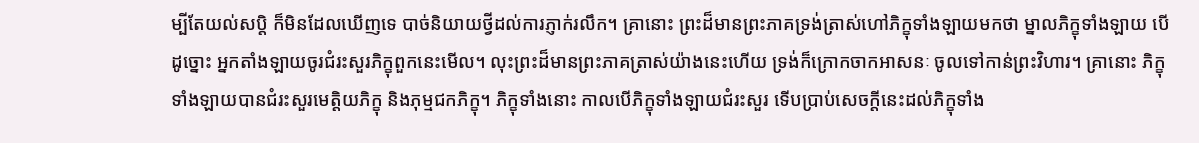ម្បីតែយល់សប្តិ ក៏មិនដែលឃើញទេ បាច់និយាយថ្វីដល់ការភ្ញាក់រលឹក។ គ្រានោះ ព្រះដ៏មានព្រះភាគទ្រង់ត្រាស់ហៅភិក្ខុទាំងឡាយមកថា ម្នាលភិក្ខុទាំងឡាយ បើដូច្នោះ អ្នកតាំងឡាយចូរជំរះសួរភិក្ខុពួកនេះមើល។ លុះព្រះដ៏មានព្រះភាគត្រាស់យ៉ាងនេះហើយ ទ្រង់ក៏ក្រោកចាកអាសនៈ ចូលទៅកាន់ព្រះវិហារ។ គ្រានោះ ភិក្ខុទាំងឡាយបានជំរះសួរមេត្តិយភិក្ខុ និងភុម្មជកភិក្ខុ។ ភិក្ខុទាំងនោះ កាលបើភិក្ខុទាំងឡាយជំរះសួរ ទើបប្រាប់សេចក្តីនេះដល់ភិក្ខុទាំង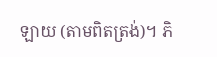ឡាយ (តាមពិតត្រង់)។ ភិ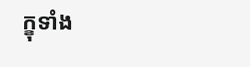ក្ខុទាំង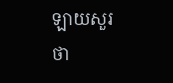ឡាយសួរថា